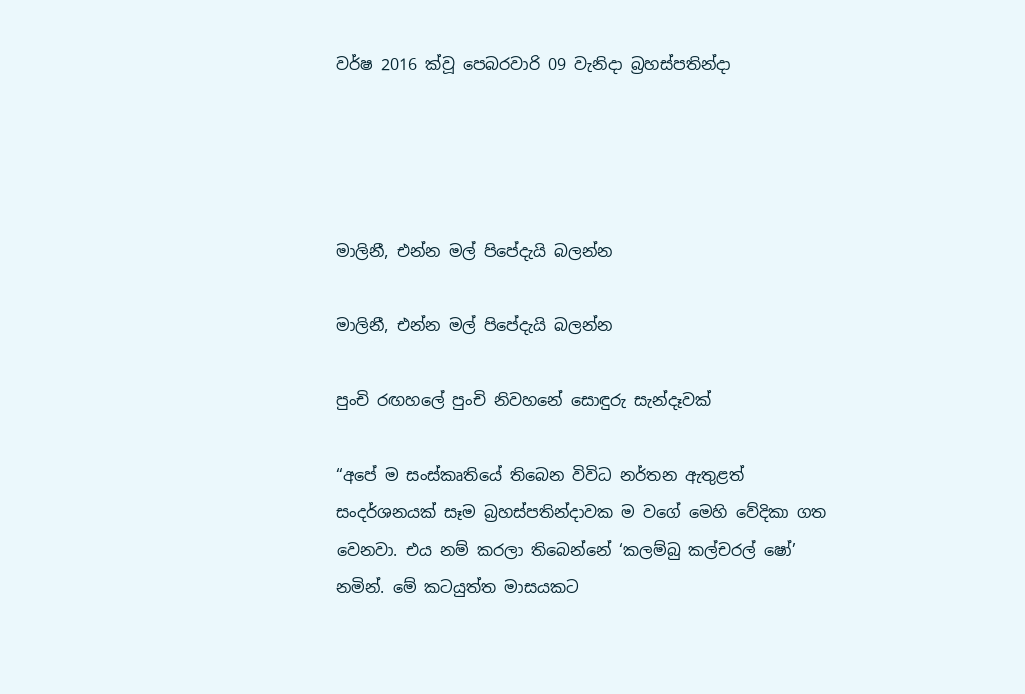වර්ෂ 2016 ක්වූ පෙබරවාරි 09 වැනිදා බ්‍රහස්පතින්දා




මාලිනී, එන්න මල් පිපේදැයි බලන්න

මාලිනී, එන්න මල් පිපේදැයි බලන්න

පුංචි රඟහලේ පුංචි නිවහනේ සොඳුරු සැන්දෑවක්

“අපේ ම සංස්කෘතියේ තිබෙන විවිධ නර්තන ඇතුළත් සංදර්ශනයක් සෑම බ්‍රහස්පතින්දාවක ම වගේ මෙහි වේදිකා ගත වෙනවා. එය නම් කරලා තිබෙන්නේ ‘කලම්බු කල්චරල් ෂෝ’ නමින්. මේ කටයුත්ත මාසයකට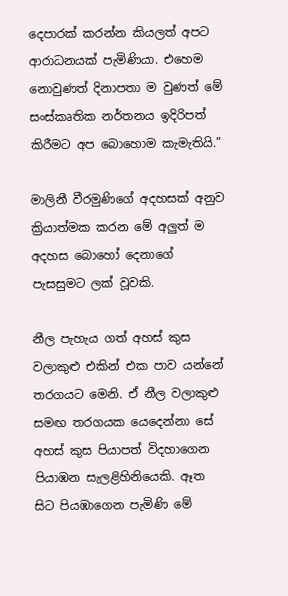දෙපාරක් කරන්න කියලත් අපට ආරාධනයක් පැමිණියා. එහෙම නොවුණත් දිනාපතා ම වුණත් මේ සංස්කෘතික නර්තනය ඉදිරිපත් කිරීමට අප බොහොම කැමැතියි.”

මාලිනී වීරමුණිගේ අදහසක් අනුව ක්‍රියාත්මක කරන මේ අලුත් ම අදහස බොහෝ දෙනාගේ පැසසුමට ලක් වූවකි.

නීල පැහැය ගත් අහස් කුස වලාකුළු එකින් එක පාව යන්නේ තරගයට මෙනි. ඒ නීල වලාකුළු සමඟ තරගයක යෙදෙන්නා සේ අහස් කුස පියාපත් විදහාගෙන පියාඹන සැලළිහිනියෙකි. ඈත සිට පියඹාගෙන පැමිණි මේ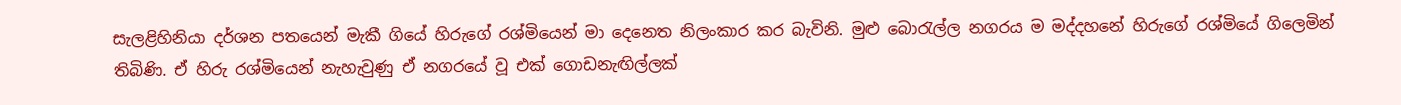සැලළිහිනියා දර්ශන පතයෙන් මැකී ගියේ හිරුගේ රශ්මියෙන් මා දෙනෙත නිලංකාර කර බැවිනි. මුළු බොරැල්ල නගරය ම මද්දහනේ හිරුගේ රශ්මියේ ගිලෙමින් තිබිණි. ඒ හිරු රශ්මියෙන් නැහැවුණු ඒ නගරයේ වූ එක් ගොඩනැඟිල්ලක්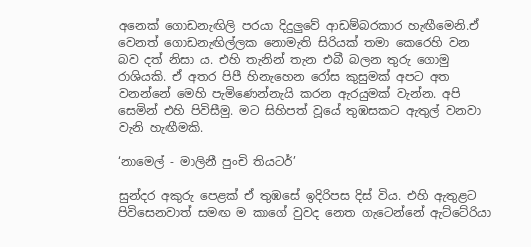අනෙක් ගොඩනැඟිලි පරයා දිදුලුවේ ආඩම්බරකාර හැඟීමෙනි.ඒ වෙනත් ගොඩනැඟිල්ලක නොමැති සිරියක් තමා කෙරෙහි වන බව දත් නිසා ය. එහි තැනින් තැන එබී බලන තුරු ගොමු රාශියකි. ඒ අතර පිපී හිනැහෙන රෝස කුසුමක් අපට අත වනන්නේ මෙහි පැමිණෙන්නැයි කරන ඇරයුමක් වැන්න. අපි සෙමින් එහි පිවිසීමු. මට සිහිපත් වූයේ තුඹසකට ඇතුල් වනවා වැනි හැඟීමකි.

‘නාමෙල් - මාලිනී පුංචි තියටර්’

සුන්දර අකුරු පෙළක් ඒ තුඹසේ ඉදිරිපස දිස් විය. එහි ඇතුළට පිවිසෙනවාත් සමඟ ම කාගේ වුවද නෙත ගැටෙන්නේ ඇට්ටේරියා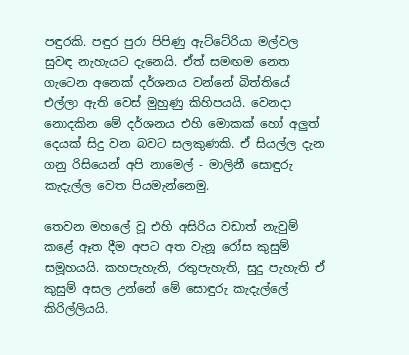පඳුරකි. පඳුර පුරා පිපිණු ඇට්ටේරියා මල්වල සුවඳ නැහැයට දැනෙයි. ඒත් සමඟම නෙත ගැටෙන අනෙක් දර්ශනය වන්නේ බිත්තියේ එල්ලා ඇති වෙස් මුහුණු කිහිපයයි. වෙනදා නොදකින මේ දර්ශනය එහි මොකක් හෝ අලුත් දෙයක් සිදු වන බවට සලකුණකි. ඒ සියල්ල දැන ගනු රිසියෙන් අපි නාමෙල් - මාලිනී සොඳුරු කැදැල්ල වෙත පියමැන්නෙමු.

තෙවන මහලේ වූ එහි අසිරිය වඩාත් නැවුම් කළේ ඈත දීම අපට අත වැනූ රෝස කුසුම් සමූහයයි. කහපැහැති, රතුපැහැති, සුදු පැහැති ඒ කුසුම් අසල උන්නේ මේ සොඳුරු කැදැල්ලේ කිරිල්ලියයි.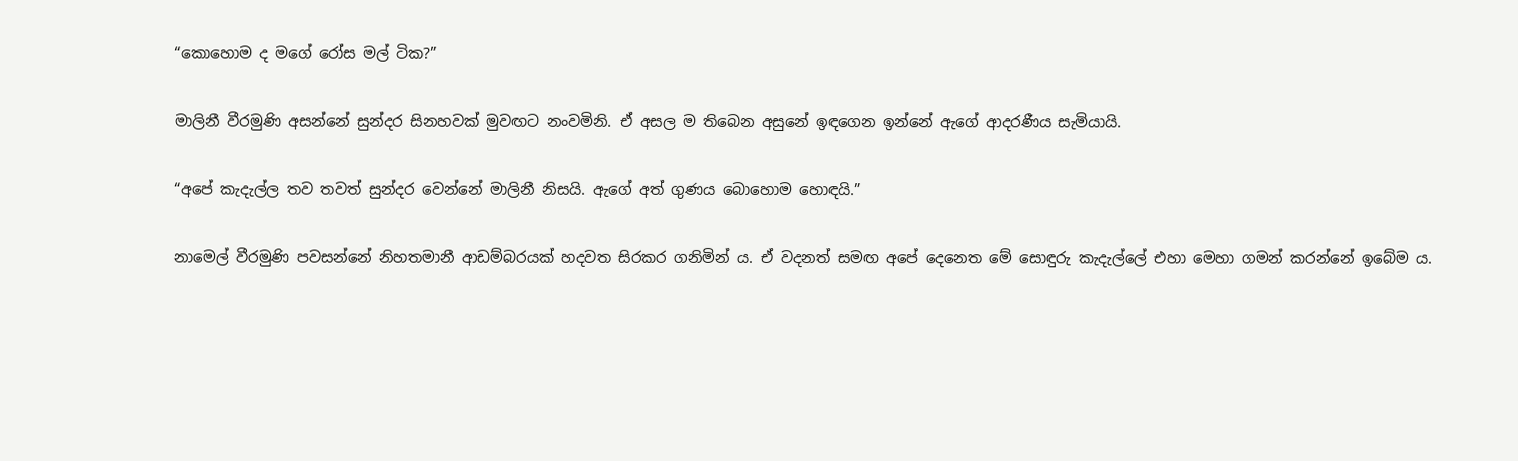“කොහොම ද මගේ රෝස මල් ටික?”

මාලිනී වීරමුණි අසන්නේ සුන්දර සිනහවක් මුවඟට නංවමිනි. ඒ අසල ම තිබෙන අසුනේ ඉඳගෙන ඉන්නේ ඇගේ ආදරණීය සැමියායි.

“අපේ කැදැල්ල තව තවත් සුන්දර වෙන්නේ මාලිනී නිසයි. ඇගේ අත් ගුණය බොහොම හොඳයි.”

නාමෙල් වීරමුණි පවසන්නේ නිහතමානී ආඩම්බරයක් හදවත සිරකර ගනිමින් ය. ඒ වදනත් සමඟ අපේ දෙනෙත මේ සොඳුරු කැදැල්ලේ එහා මෙහා ගමන් කරන්නේ ඉබේම ය.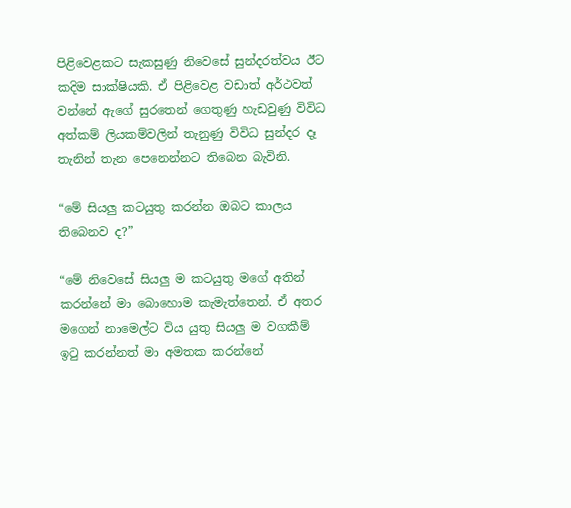පිළිවෙළකට සැකසුණු නිවෙසේ සුන්දරත්වය ඊට කදිම සාක්ෂියකි. ඒ පිළිවෙළ වඩාත් අර්ථවත් වන්නේ ඇගේ සුරතෙන් ගෙතුණු හැඩවුණු විවිධ අත්කම් ලියකම්වලින් තැනුණු විවිධ සුන්දර දෑ තැනින් තැන පෙනෙන්නට තිබෙන බැවිනි.

“මේ සියලු කටයුතු කරන්න ඔබට කාලය තිබෙනව ද?”

“මේ නිවෙසේ සියලු ම කටයුතු මගේ අතින් කරන්නේ මා බොහොම කැමැත්තෙන්. ඒ අතර මගෙන් නාමෙල්ට විය යුතු සියලු ම වගකීම් ඉටු කරන්නත් මා අමතක කරන්නේ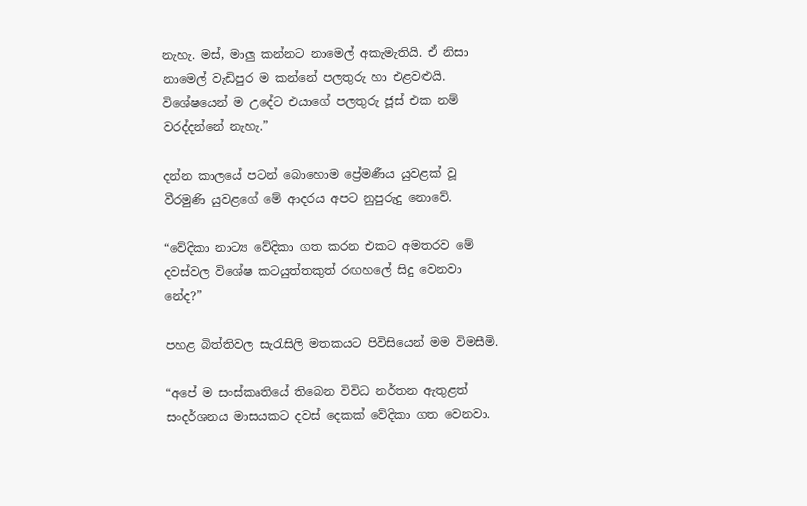නැහැ. මස්, මාලු කන්නට නාමෙල් අකැමැතියි. ඒ නිසා නාමෙල් වැඩිපුර ම කන්නේ පලතුරු හා එළවළුයි. විශේෂයෙන් ම උදේට එයාගේ පලතුරු ජූස් එක නම් වරද්දන්නේ නැහැ.”

දන්න කාලයේ පටන් බොහොම ප්‍රේමණීය යුවළක් වූ වීරමුණි යුවළගේ මේ ආදරය අපට නුපුරුදු නොවේ.

“වේදිකා නාට්‍ය වේදිකා ගත කරන එකට අමතරව මේ දවස්වල විශේෂ කටයුත්තකුත් රඟහලේ සිදු වෙනවා නේද?”

පහළ බිත්තිවල සැරැසිලි මතකයට පිවිසියෙන් මම විමසීමි.

“අපේ ම සංස්කෘතියේ තිබෙන විවිධ නර්තන ඇතුළත් සංදර්ශනය මාසයකට දවස් දෙකක් වේදිකා ගත වෙනවා.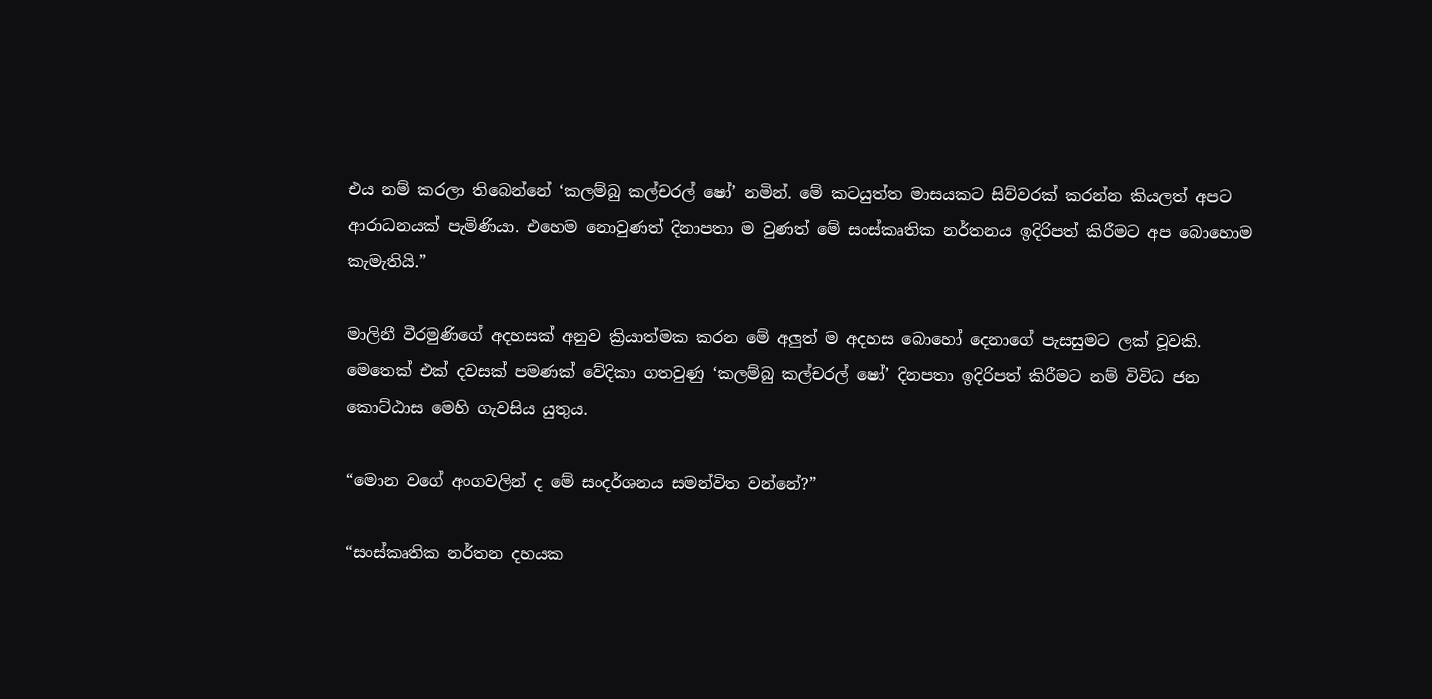එය නම් කරලා තිබෙන්නේ ‘කලම්බු කල්චරල් ෂෝ’ නමින්. මේ කටයුත්ත මාසයකට සිව්වරක් කරන්න කියලත් අපට ආරාධනයක් පැමිණියා. එහෙම නොවුණත් දිනාපතා ම වුණත් මේ සංස්කෘතික නර්තනය ඉදිරිපත් කිරීමට අප බොහොම කැමැතියි.”

මාලිනී වීරමුණිගේ අදහසක් අනුව ක්‍රියාත්මක කරන මේ අලුත් ම අදහස බොහෝ දෙනාගේ පැසසුමට ලක් වූවකි. මෙතෙක් එක් දවසක් පමණක් වේදිකා ගතවුණු ‘කලම්බු කල්චරල් ෂෝ’ දිනපතා ඉදිරිපත් කිරීමට නම් විවිධ ජන කොට්ඨාස මෙහි ගැවසිය යුතුය.

“මොන වගේ අංගවලින් ද මේ සංදර්ශනය සමන්විත වන්නේ?”

“සංස්කෘතික නර්තන දහයක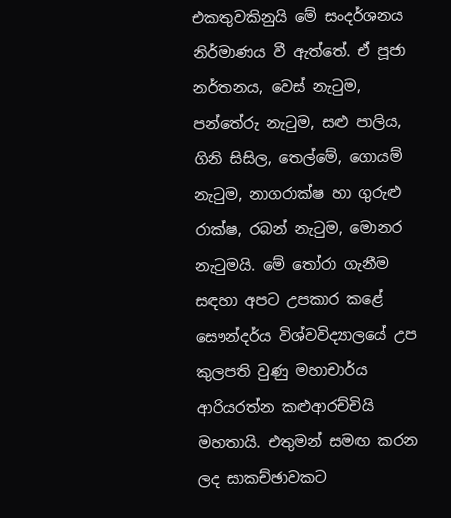එකතුවකිනුයි මේ සංදර්ශනය නිර්මාණය වී ඇත්තේ. ඒ පූජා නර්තනය, වෙස් නැටුම, පන්තේරු නැටුම, සළු පාලිය, ගිනි සිසිල, තෙල්මේ, ගොයම් නැටුම, නාගරාක්ෂ හා ගුරුළු රාක්ෂ, රබන් නැටුම, මොනර නැටුමයි. මේ තෝරා ගැනීම සඳහා අපට උපකාර කළේ සෞන්දර්ය විශ්වවිද්‍යාලයේ උප කුලපති වුණු මහාචාර්ය ආරියරත්න කළුආරච්චියි මහතායි. එතුමන් සමඟ කරන ලද සාකච්ඡාවකට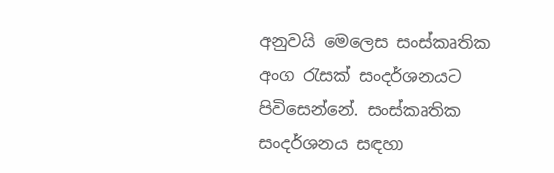අනුවයි මෙලෙස සංස්කෘතික අංග රැසක් සංදර්ශනයට පිවිසෙන්නේ. සංස්කෘතික සංදර්ශනය සඳහා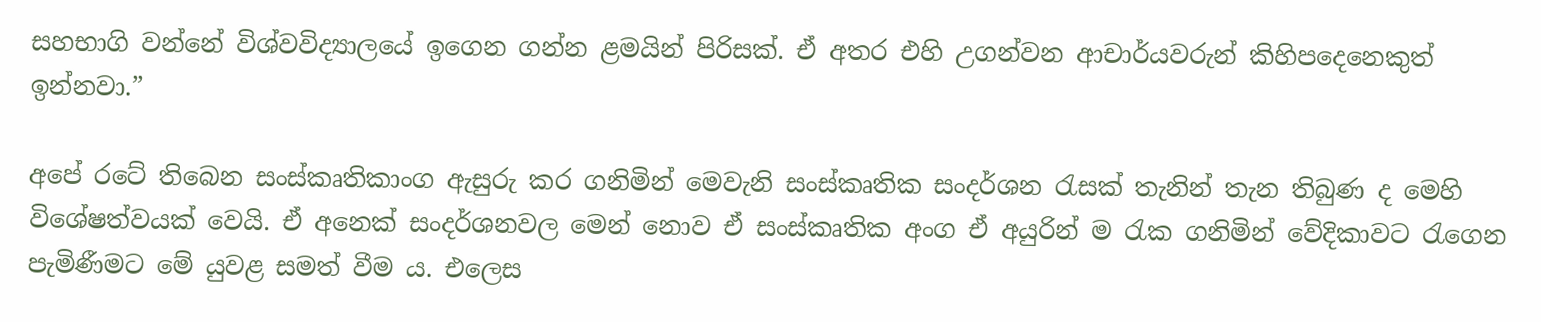සහභාගි වන්නේ විශ්වවිද්‍යාලයේ ඉගෙන ගන්න ළමයින් පිරිසක්. ඒ අතර එහි උගන්වන ආචාර්යවරුන් කිහිපදෙනෙකුත් ඉන්නවා.”

අපේ රටේ තිබෙන සංස්කෘතිකාංග ඇසුරු කර ගනිමින් මෙවැනි සංස්කෘතික සංදර්ශන රැසක් තැනින් තැන තිබුණ ද මෙහි විශේෂත්වයක් වෙයි. ඒ අනෙක් සංදර්ශනවල මෙන් නොව ඒ සංස්කෘතික අංග ඒ අයුරින් ම රැක ගනිමින් වේදිකාවට රැගෙන පැමිණීමට මේ යුවළ සමත් වීම ය. එලෙස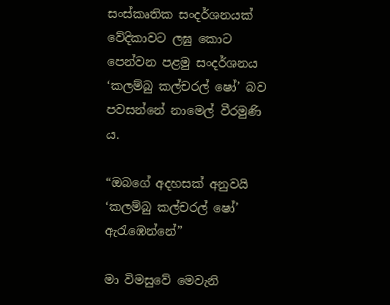සංස්කෘතික සංදර්ශනයක් වේදිකාවට ලඝු කොට පෙන්වන පළමු සංදර්ශනය ‘කලම්බු කල්චරල් ෂෝ’ බව පවසන්නේ නාමෙල් වීරමුණි ය.

“ඔබගේ අදහසක් අනුවයි ‘කලම්බු කල්චරල් ෂෝ’ ඇරැඹෙන්නේ”

මා විමසුවේ මෙවැනි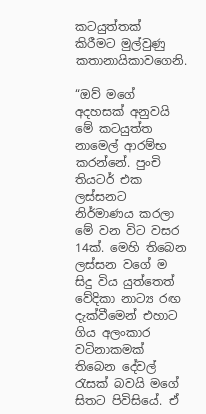කටයුත්තක් කිරීමට මුල්වුණු කතානායිකාවගෙනි.

“ඔව් මගේ අදහසක් අනුවයි මේ කටයුත්ත නාමෙල් ආරම්භ කරන්නේ. පුංචි තියටර් එක ලස්සනට නිර්මාණය කරලා මේ වන විට වසර 14ක්. මෙහි තිබෙන ලස්සන වගේ ම සිදු විය යුත්තෙත් වේදිකා නාට්‍ය රඟ දැක්වීමෙන් එහාට ගිය අලංකාර වටිනාකමක් තිබෙන දේවල් රැසක් බවයි මගේ සිතට පිවිසියේ. ඒ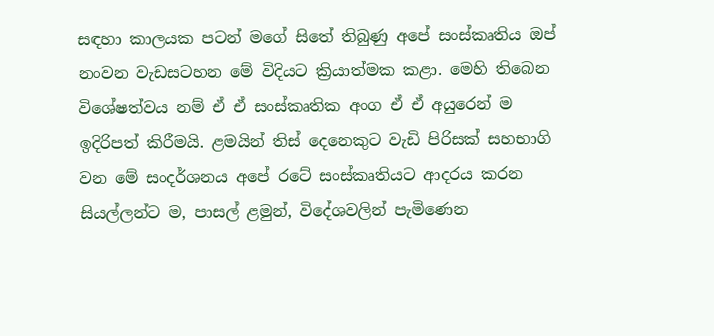සඳහා කාලයක පටන් මගේ සිතේ තිබුණු අපේ සංස්කෘතිය ඔප් නංවන වැඩසටහන මේ විදියට ක්‍රියාත්මක කළා. මෙහි තිබෙන විශේෂත්වය නම් ඒ ඒ සංස්කෘතික අංග ඒ ඒ අයුරෙන් ම ඉදිරිපත් කිරීමයි. ළමයින් තිස් දෙනෙකුට වැඩි පිරිසක් සහභාගි වන මේ සංදර්ශනය අපේ රටේ සංස්කෘතියට ආදරය කරන සියල්ලන්ට ම, පාසල් ළමුන්, විදේශවලින් පැමිණෙන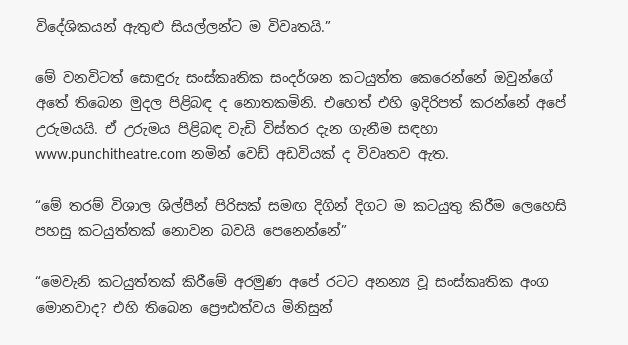විදේශිකයන් ඇතුළු සියල්ලන්ට ම විවෘතයි.”

මේ වනවිටත් සොඳුරු සංස්කෘතික සංදර්ශන කටයුත්ත කෙරෙන්නේ ඔවුන්ගේ අතේ තිබෙන මුදල පිළිබඳ ද නොතකමිනි. එහෙත් එහි ඉදිරිපත් කරන්නේ අපේ උරුමයයි. ඒ උරුමය පිළිබඳ වැඩි විස්තර දැන ගැනීම සඳහා www.punchitheatre.com නමින් වෙඩ් අඩවියක් ද විවෘතව ඇත.

“මේ තරම් විශාල ශිල්පීන් පිරිසක් සමඟ දිගින් දිගට ම කටයුතු කිරීම ලෙහෙසි පහසු කටයුත්තක් නොවන බවයි පෙනෙන්නේ”

“මෙවැනි කටයුත්තක් කිරීමේ අරමුණ අපේ රටට අනන්‍ය වූ සංස්කෘතික අංග මොනවාද? එහි තිබෙන ප්‍රෞඪත්වය මිනිසුන්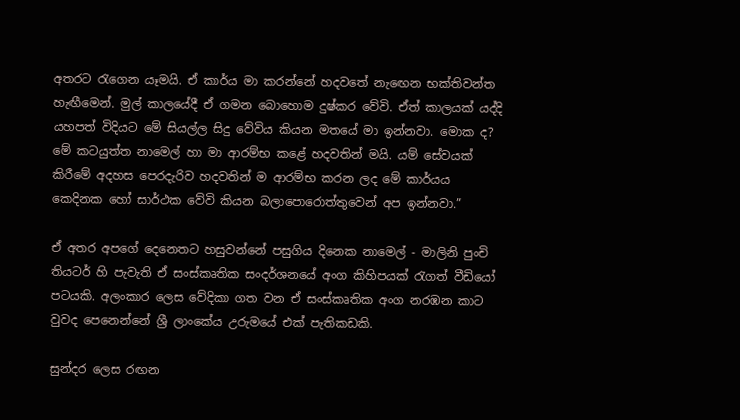අතරට රැගෙන යෑමයි. ඒ කාර්ය මා කරන්නේ හදවතේ නැඟෙන භක්තිවන්ත හැඟීමෙන්. මුල් කාලයේදී ඒ ගමන බොහොම දුෂ්කර වේවි. ඒත් කාලයක් යද්දි යහපත් විදියට මේ සියල්ල සිදු වේවිය කියන මතයේ මා ඉන්නවා. මොක ද? මේ කටයුත්ත නාමෙල් හා මා ආරම්භ කළේ හදවතින් මයි. යම් සේවයක් කිරීමේ අදහස පෙරදැරිව හදවතින් ම ආරම්භ කරන ලද මේ කාර්යය කෙදිනක හෝ සාර්ථක වේවි කියන බලාපොරොත්තුවෙන් අප ඉන්නවා.”

ඒ අතර අපගේ දෙනෙතට හසුවන්නේ පසුගිය දිනෙක නාමෙල් - මාලිනි පුංචි තියටර් හි පැවැති ඒ සංස්කෘතික සංදර්ශනයේ අංග කිහිපයක් රැගත් වීඩියෝ පටයකි. අලංකාර ලෙස වේදිකා ගත වන ඒ සංස්කෘතික අංග නරඹන කාට වුවද පෙනෙන්නේ ශ්‍රී ලාංකේය උරුමයේ එක් පැතිකඩකි.

සුන්දර ලෙස රඟන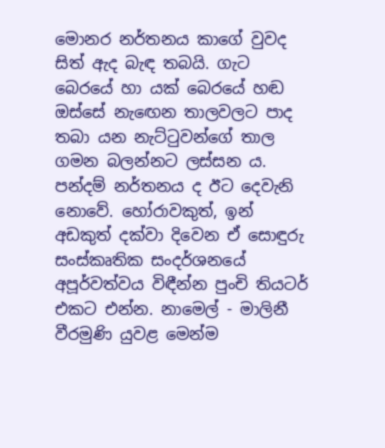මොනර නර්තනය කාගේ වුවද සිත් ඇද බැඳ තබයි. ගැට බෙරයේ හා යක් බෙරයේ හඬ ඔස්සේ නැඟෙන තාලවලට පාද තබා යන නැට්ටුවන්ගේ තාල ගමන බලන්නට ලස්සන ය. පන්දම් නර්තනය ද ඊට දෙවැනි නොවේ. හෝරාවකුත්, ඉන් අඩකුත් දක්වා දිවෙන ඒ සොඳුරු සංස්කෘතික සංදර්ශනයේ අපූර්වත්වය විඳීන්න පුංචි තියටර් එකට එන්න. නාමෙල් - මාලිනී වීරමුණි යුවළ මෙන්ම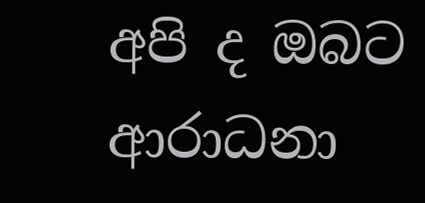අපි ද ඔබට ආරාධනා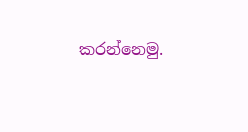කරන්නෙමු.